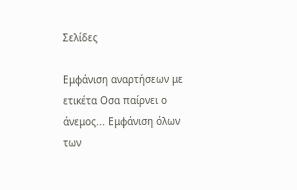Σελίδες

Εμφάνιση αναρτήσεων με ετικέτα Οσα παίρνει ο άνεμος... Εμφάνιση όλων των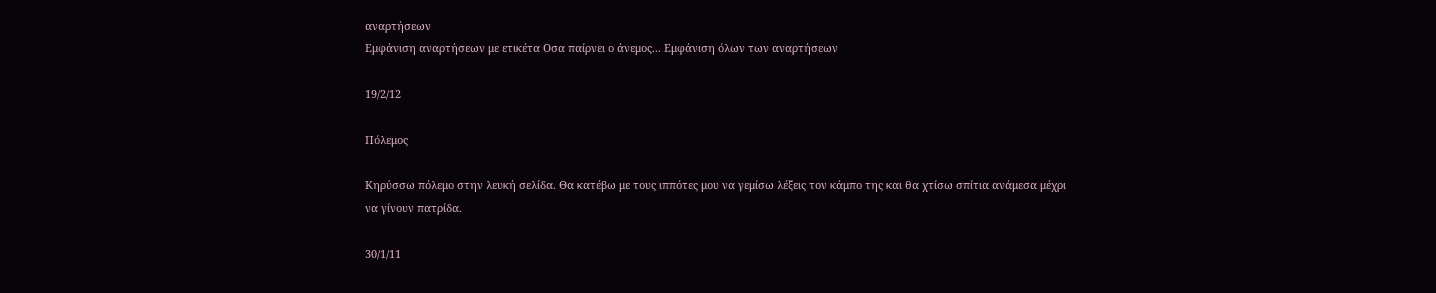αναρτήσεων
Εμφάνιση αναρτήσεων με ετικέτα Οσα παίρνει ο άνεμος... Εμφάνιση όλων των αναρτήσεων

19/2/12

Πόλεμος

Κηρύσσω πόλεμο στην λευκή σελίδα. Θα κατέβω με τους ιππότες μου να γεμίσω λέξεις τον κάμπο της και θα χτίσω σπίτια ανάμεσα μέχρι να γίνουν πατρίδα.

30/1/11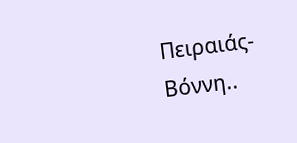Πειραιάς-Βόννη..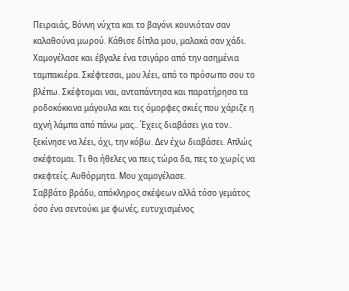Πειραιάς, Βόννη νύχτα και το βαγόνι κουνιόταν σαν καλαθούνα μωρού. Κάθισε δίπλα μου, μαλακά σαν χάδι. Χαμογέλασε και έβγαλε ένα τσιγάρο από την ασημένια ταμπακιέρα. Σκέφτεσαι, μου λέει, από το πρόσωπο σου το βλέπω. Σκέφτομαι ναι, ανταπάντησα και παρατήρησα τα ροδοκόκκινα μάγουλα και τις όμορφες σκιές που χάριζε η αχνή λάμπα από πάνω μας.. Έχεις διαβάσει για τον.. ξεκίνησε να λέει, όχι, την κόβω. Δεν έχω διαβάσει. Απλώς σκέφτομαι. Τι θα ήθελες να πεις τώρα δα, πες το χωρίς να σκεφτείς. Αυθόρμητα. Μου χαμογέλασε.
Σαββάτο βράδυ, απόκληρος σκέψεων αλλά τόσο γεμάτος όσο ένα σεντούκι με φωνές, ευτυχισμένος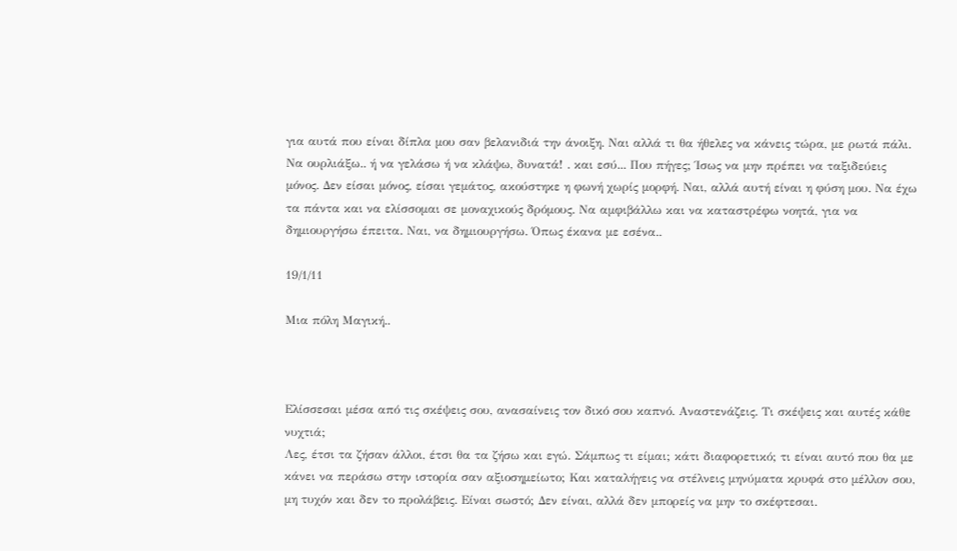για αυτά που είναι δίπλα μου σαν βελανιδιά την άνοιξη. Ναι αλλά τι θα ήθελες να κάνεις τώρα, με ρωτά πάλι. Να ουρλιάξω.. ή να γελάσω ή να κλάψω, δυνατά! . και εσύ... Που πήγες; Ίσως να μην πρέπει να ταξιδεύεις μόνος. Δεν είσαι μόνος, είσαι γεμάτος, ακούστηκε η φωνή χωρίς μορφή. Ναι, αλλά αυτή είναι η φύση μου. Να έχω τα πάντα και να ελίσσομαι σε μοναχικούς δρόμους. Να αμφιβάλλω και να καταστρέφω νοητά, για να δημιουργήσω έπειτα. Ναι, να δημιουργήσω. Όπως έκανα με εσένα..

19/1/11

Μια πόλη Μαγική..



Ελίσσεσαι μέσα από τις σκέψεις σου, ανασαίνεις τον δικό σου καπνό. Αναστενάζεις. Τι σκέψεις και αυτές κάθε νυχτιά;
Λες, έτσι τα ζήσαν άλλοι, έτσι θα τα ζήσω και εγώ. Σάμπως τι είμαι; κάτι διαφορετικό; τι είναι αυτό που θα με κάνει να περάσω στην ιστορία σαν αξιοσημείωτο; Και καταλήγεις να στέλνεις μηνύματα κρυφά στο μέλλον σου, μη τυχόν και δεν το προλάβεις. Είναι σωστό; Δεν είναι, αλλά δεν μπορείς να μην το σκέφτεσαι.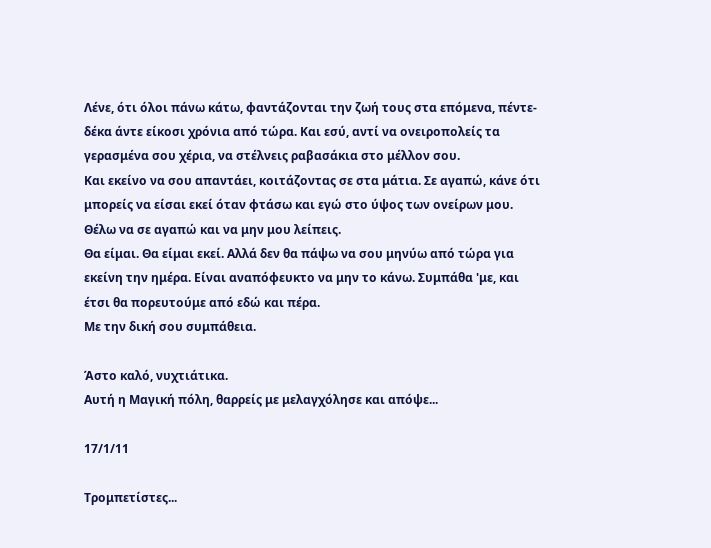Λένε, ότι όλοι πάνω κάτω, φαντάζονται την ζωή τους στα επόμενα, πέντε-δέκα άντε είκοσι χρόνια από τώρα. Και εσύ, αντί να ονειροπολείς τα γερασμένα σου χέρια, να στέλνεις ραβασάκια στο μέλλον σου.
Και εκείνο να σου απαντάει, κοιτάζοντας σε στα μάτια. Σε αγαπώ, κάνε ότι μπορείς να είσαι εκεί όταν φτάσω και εγώ στο ύψος των ονείρων μου. Θέλω να σε αγαπώ και να μην μου λείπεις.
Θα είμαι. Θα είμαι εκεί. Αλλά δεν θα πάψω να σου μηνύω από τώρα για εκείνη την ημέρα. Είναι αναπόφευκτο να μην το κάνω. Συμπάθα 'με, και έτσι θα πορευτούμε από εδώ και πέρα.
Με την δική σου συμπάθεια.

Άστο καλό, νυχτιάτικα.
Αυτή η Μαγική πόλη, θαρρείς με μελαγχόλησε και απόψε...

17/1/11

Τρομπετίστες...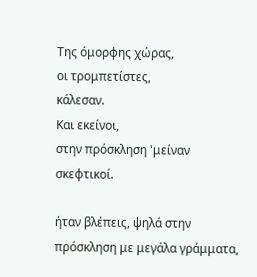Της όμορφης χώρας,
οι τρομπετίστες,
κάλεσαν.
Και εκείνοι,
στην πρόσκληση 'μείναν σκεφτικοί.

ήταν βλέπεις, ψηλά στην πρόσκληση με μεγάλα γράμματα,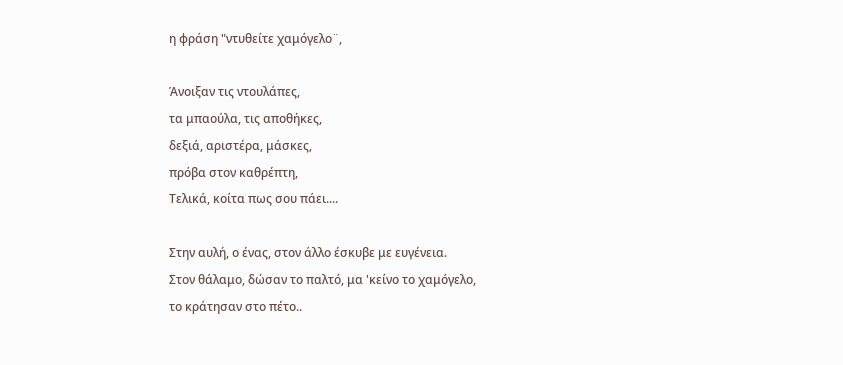η φράση "ντυθείτε χαμόγελο¨,

Άνοιξαν τις ντουλάπες,
τα μπαούλα, τις αποθήκες,
δεξιά, αριστέρα, μάσκες,
πρόβα στον καθρέπτη,
Τελικά, κοίτα πως σου πάει....

Στην αυλή, ο ένας, στον άλλο έσκυβε με ευγένεια.
Στον θάλαμο, δώσαν το παλτό, μα 'κείνο το χαμόγελο,
το κράτησαν στο πέτο..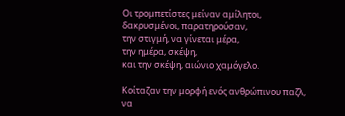Οι τρομπετίστες μείναν αμίλητοι,
δακρυσμένοι, παρατηρούσαν,
την στιγμή, να γίνεται μέρα,
την ημέρα, σκέψη,
και την σκέψη, αιώνιο χαμόγελο.

Κοίταζαν την μορφή ενός ανθρώπινου παζλ,
να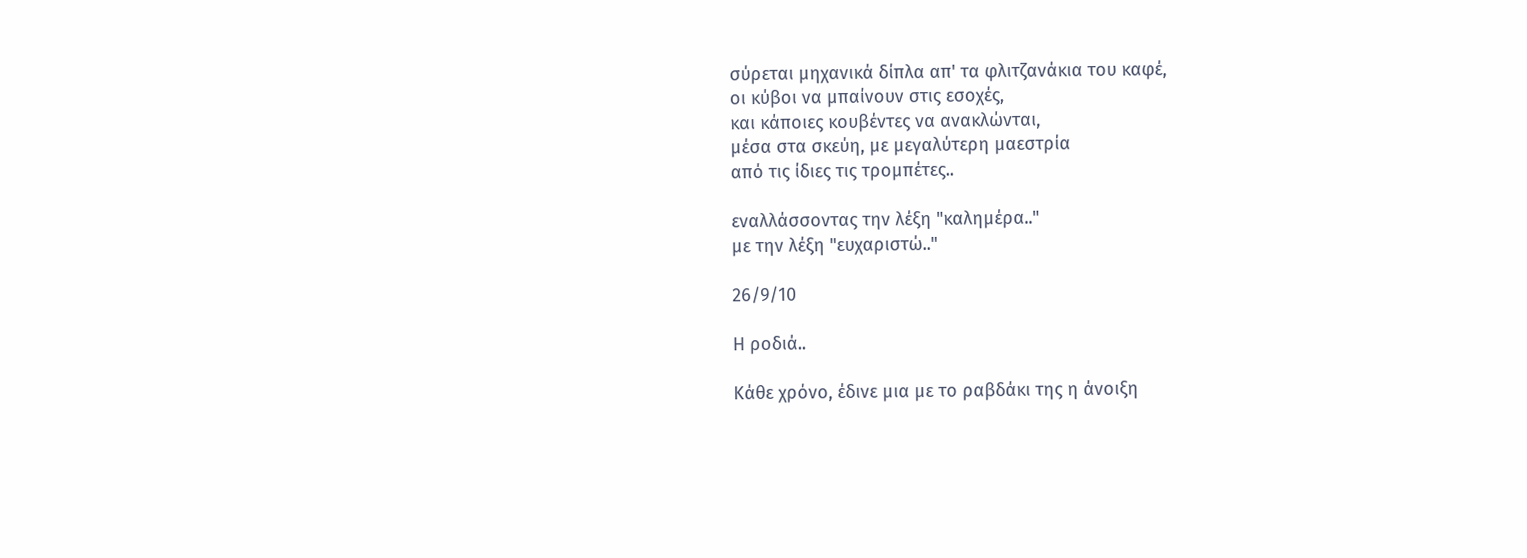σύρεται μηχανικά δίπλα απ' τα φλιτζανάκια του καφέ,
οι κύβοι να μπαίνουν στις εσοχές,
και κάποιες κουβέντες να ανακλώνται,
μέσα στα σκεύη, με μεγαλύτερη μαεστρία
από τις ίδιες τις τρομπέτες..

εναλλάσσοντας την λέξη "καλημέρα.."
με την λέξη "ευχαριστώ.."

26/9/10

Η ροδιά..

Κάθε χρόνο, έδινε μια με το ραβδάκι της η άνοιξη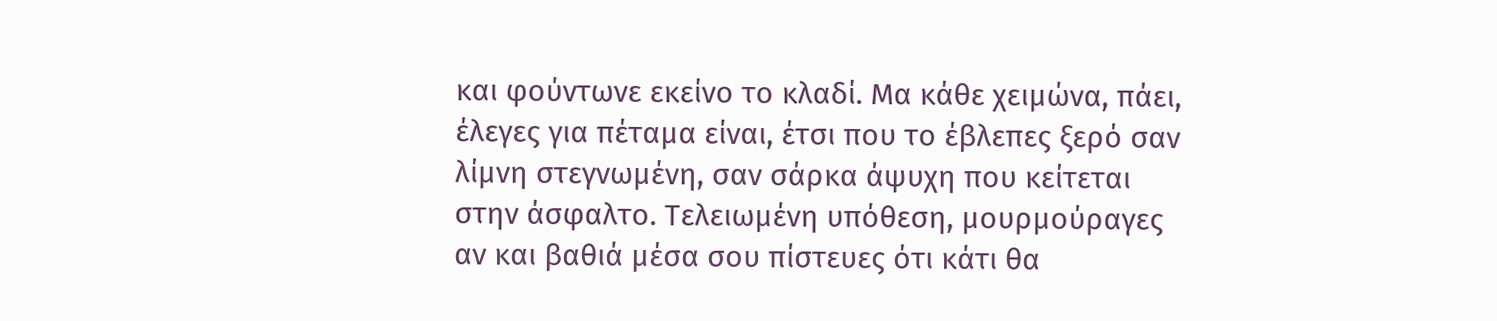και φούντωνε εκείνο το κλαδί. Μα κάθε χειμώνα, πάει, έλεγες για πέταμα είναι, έτσι που το έβλεπες ξερό σαν λίμνη στεγνωμένη, σαν σάρκα άψυχη που κείτεται στην άσφαλτο. Τελειωμένη υπόθεση, μουρμούραγες αν και βαθιά μέσα σου πίστευες ότι κάτι θα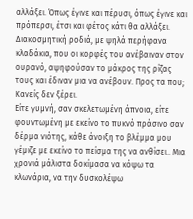αλλάξει. Όπως έγινε και πέρυσι, όπως έγινε και πρόπερσι, έτσι και φέτος κάτι θα αλλάξει.
Διακοσμητική ροδιά, με ψηλά περήφανα κλαδάκια, που οι κορφές του ανέβαιναν στον ουρανό, αψηφούσαν το μάκρος της ρίζας τους και έδιναν μια να ανέβουν. Προς τα που; Κανείς δεν ξέρει.
Είτε γυμνή, σαν σκελετωμένη άπνοια, είτε φουντωμένη με εκείνο το πυκνό πράσινο σαν δέρμα νιότης, κάθε άνοιξη το βλέμμα μου γέμιζε με εκείνο το πείσμα της να ανθίσει.. Μια χρονιά μάλιστα δοκίμασα να κόψω τα κλωνάρια, να την δυσκολέψω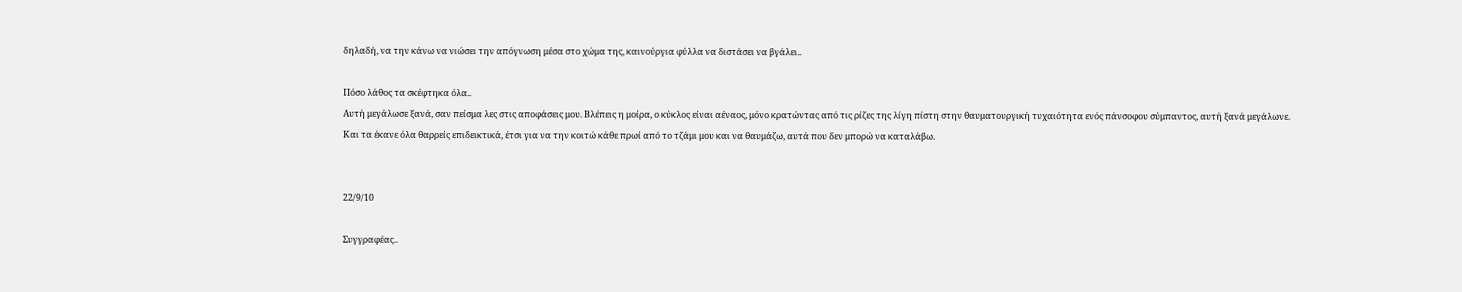δηλαδή, να την κάνω να νιώσει την απόγνωση μέσα στο χώμα της, καινούργια φύλλα να διστάσει να βγάλει..

Πόσο λάθος τα σκέφτηκα όλα..
Αυτή μεγάλωσε ξανά, σαν πείσμα λες στις αποφάσεις μου. Βλέπεις η μοίρα, ο κύκλος είναι αέναος, μόνο κρατώντας από τις ρίζες της λίγη πίστη στην θαυματουργική τυχαιότητα ενός πάνσοφου σύμπαντος, αυτή ξανά μεγάλωνε. Και τα έκανε όλα θαρρείς επιδεικτικά, έτσι για να την κοιτώ κάθε πρωί από το τζάμι μου και να θαυμάζω, αυτά που δεν μπορώ να καταλάβω.


22/9/10

Συγγραφέας..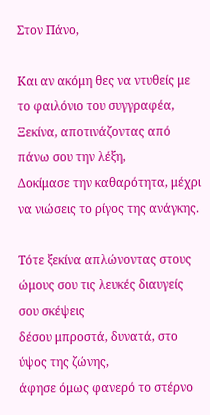Στον Πάνο,

Και αν ακόμη θες να ντυθείς με το φαιλόνιο του συγγραφέα,
Ξεκίνα, αποτινάζοντας από πάνω σου την λέξη,
Δοκίμασε την καθαρότητα, μέχρι να νιώσεις το ρίγος της ανάγκης.

Τότε ξεκίνα απλώνοντας στους ώμους σου τις λευκές διαυγείς σου σκέψεις
δέσου μπροστά, δυνατά, στο ύψος της ζώνης,
άφησε όμως φανερό το στέρνο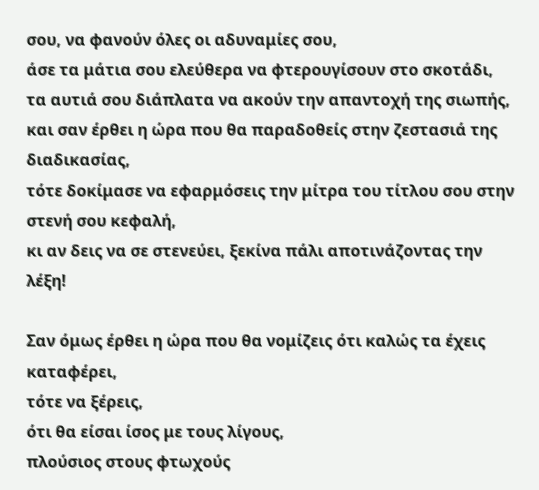σου, να φανούν όλες οι αδυναμίες σου,
άσε τα μάτια σου ελεύθερα να φτερουγίσουν στο σκοτάδι,
τα αυτιά σου διάπλατα να ακούν την απαντοχή της σιωπής,
και σαν έρθει η ώρα που θα παραδοθείς στην ζεστασιά της διαδικασίας,
τότε δοκίμασε να εφαρμόσεις την μίτρα του τίτλου σου στην στενή σου κεφαλή,
κι αν δεις να σε στενεύει, ξεκίνα πάλι αποτινάζοντας την λέξη!

Σαν όμως έρθει η ώρα που θα νομίζεις ότι καλώς τα έχεις καταφέρει,
τότε να ξέρεις,
ότι θα είσαι ίσος με τους λίγους,
πλούσιος στους φτωχούς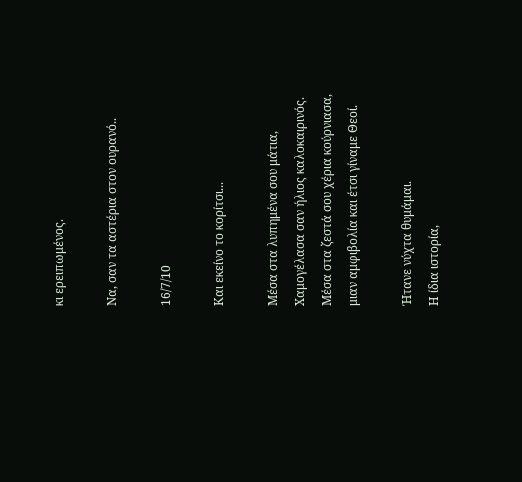κι ερειπωμένος.

Να, σαν τα αστέρια στον ουρανό..

16/7/10

Και εκείνο το κορίτσι...

Μέσα στα λυπημένα σου μάτια,
Χαμογέλασα σαν ήλιος καλοκαιρινός.
Μέσα στα ζεστά σου χέρια κούρνιασα,
μιαν αμφιβολία και έτσι γίναμε Θεοί.

Ήτανε νύχτα θυμάμαι.
Η ίδια ιστορία,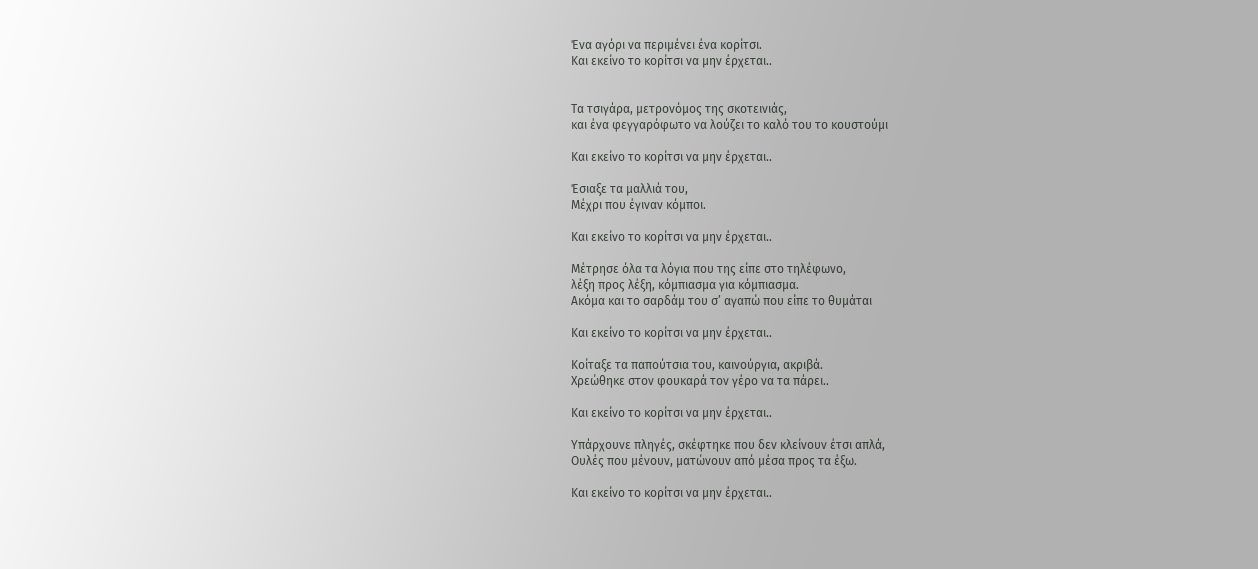Ένα αγόρι να περιμένει ένα κορίτσι.
Και εκείνο το κορίτσι να μην έρχεται..


Τα τσιγάρα, μετρονόμος της σκοτεινιάς,
και ένα φεγγαρόφωτο να λούζει το καλό του το κουστούμι

Και εκείνο το κορίτσι να μην έρχεται..

Έσιαξε τα μαλλιά του,
Μέχρι που έγιναν κόμποι.

Και εκείνο το κορίτσι να μην έρχεται..

Μέτρησε όλα τα λόγια που της είπε στο τηλέφωνο,
λέξη προς λέξη, κόμπιασμα για κόμπιασμα.
Ακόμα και το σαρδάμ του σ’ αγαπώ που είπε το θυμάται

Και εκείνο το κορίτσι να μην έρχεται..

Κοίταξε τα παπούτσια του, καινούργια, ακριβά.
Χρεώθηκε στον φουκαρά τον γέρο να τα πάρει..

Και εκείνο το κορίτσι να μην έρχεται..

Υπάρχουνε πληγές, σκέφτηκε που δεν κλείνουν έτσι απλά,
Ουλές που μένουν, ματώνουν από μέσα προς τα έξω.

Και εκείνο το κορίτσι να μην έρχεται..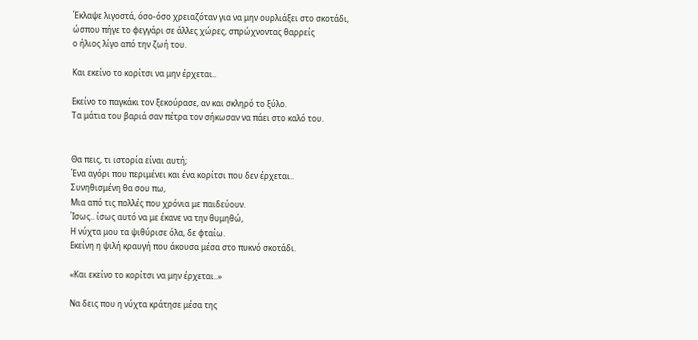Έκλαψε λιγοστά, όσο-όσο χρειαζόταν για να μην ουρλιάξει στο σκοτάδι,
ώσπου πήγε το φεγγάρι σε άλλες χώρες, σπρώχνοντας θαρρείς
ο ήλιος λίγο από την ζωή του.

Και εκείνο το κορίτσι να μην έρχεται..

Εκείνο το παγκάκι τον ξεκούρασε, αν και σκληρό το ξύλο.
Τα μάτια του βαριά σαν πέτρα τον σήκωσαν να πάει στο καλό του.


Θα πεις, τι ιστορία είναι αυτή;
Ένα αγόρι που περιμένει και ένα κορίτσι που δεν έρχεται..
Συνηθισμένη θα σου πω,
Μια από τις πολλές που χρόνια με παιδεύουν.
Ίσως.. ίσως αυτό να με έκανε να την θυμηθώ,
Η νύχτα μου τα ψιθύρισε όλα, δε φταίω.
Εκείνη η ψιλή κραυγή που άκουσα μέσα στο πυκνό σκοτάδι.

«Και εκείνο το κορίτσι να μην έρχεται..»

Να δεις που η νύχτα κράτησε μέσα της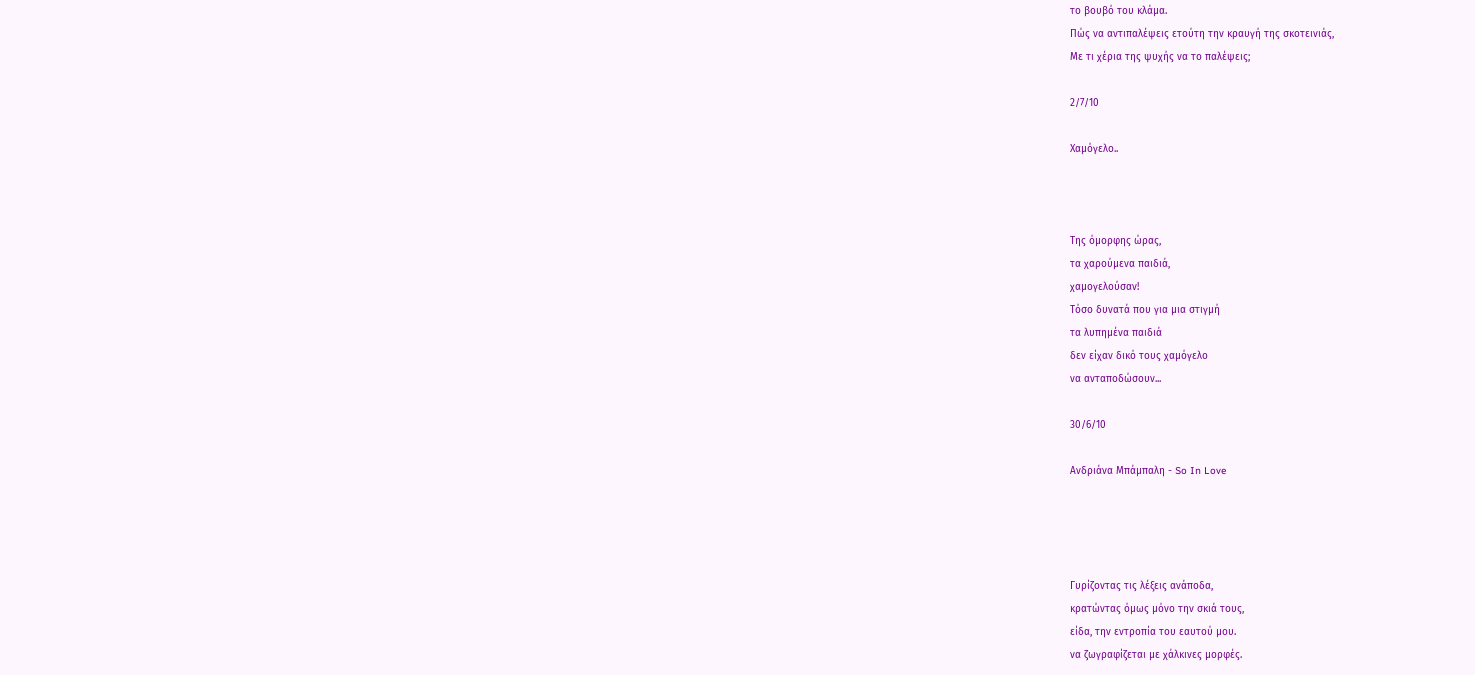το βουβό του κλάμα.
Πώς να αντιπαλέψεις ετούτη την κραυγή της σκοτεινιάς,
Με τι χέρια της ψυχής να το παλέψεις;

2/7/10

Χαμόγελο..



Της όμορφης ώρας,
τα χαρούμενα παιδιά,
χαμογελούσαν!
Τόσο δυνατά που για μια στιγμή
τα λυπημένα παιδιά
δεν είχαν δικό τους χαμόγελο
να ανταποδώσουν...

30/6/10

Ανδριάνα Μπάμπαλη - So In Love




Γυρίζοντας τις λέξεις ανάποδα,
κρατώντας όμως μόνο την σκιά τους,
είδα, την εντροπία του εαυτού μου.
να ζωγραφίζεται με χάλκινες μορφές.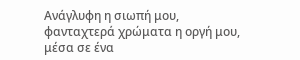Ανάγλυφη η σιωπή μου,
φανταχτερά χρώματα η οργή μου,
μέσα σε ένα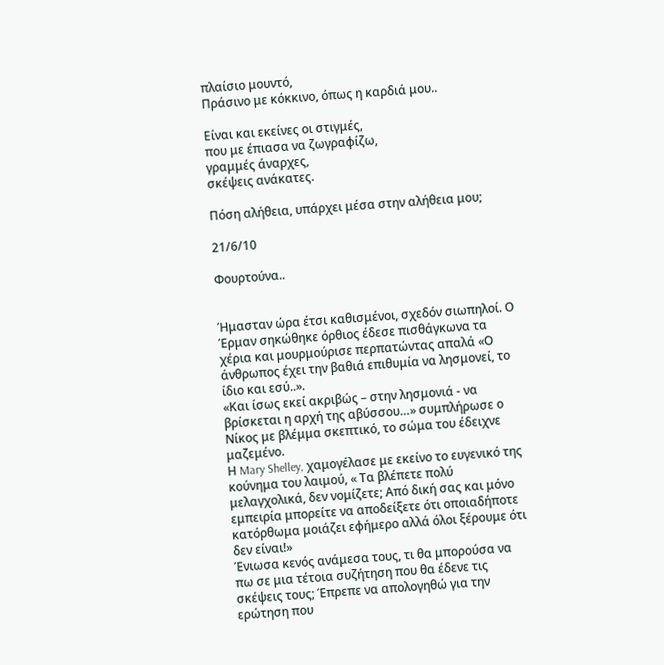πλαίσιο μουντό,
Πράσινο με κόκκινο, όπως η καρδιά μου..

Είναι και εκείνες οι στιγμές,
που με έπιασα να ζωγραφίζω,
γραμμές άναρχες,
σκέψεις ανάκατες.

Πόση αλήθεια, υπάρχει μέσα στην αλήθεια μου;

21/6/10

Φουρτούνα..


Ήμασταν ώρα έτσι καθισμένοι, σχεδόν σιωπηλοί. Ο Έρμαν σηκώθηκε όρθιος έδεσε πισθάγκωνα τα χέρια και μουρμούρισε περπατώντας απαλά «Ο άνθρωπος έχει την βαθιά επιθυμία να λησμονεί, το ίδιο και εσύ..».
«Και ίσως εκεί ακριβώς – στην λησμονιά - να βρίσκεται η αρχή της αβύσσου…» συμπλήρωσε ο Νίκος με βλέμμα σκεπτικό, το σώμα του έδειχνε μαζεμένο.
Η Mary Shelley, χαμογέλασε με εκείνο το ευγενικό της κούνημα του λαιμού, « Τα βλέπετε πολύ μελαγχολικά, δεν νομίζετε; Από δική σας και μόνο εμπειρία μπορείτε να αποδείξετε ότι οποιαδήποτε κατόρθωμα μοιάζει εφήμερο αλλά όλοι ξέρουμε ότι δεν είναι!»
Ένιωσα κενός ανάμεσα τους, τι θα μπορούσα να πω σε μια τέτοια συζήτηση που θα έδενε τις σκέψεις τους; Έπρεπε να απολογηθώ για την ερώτηση που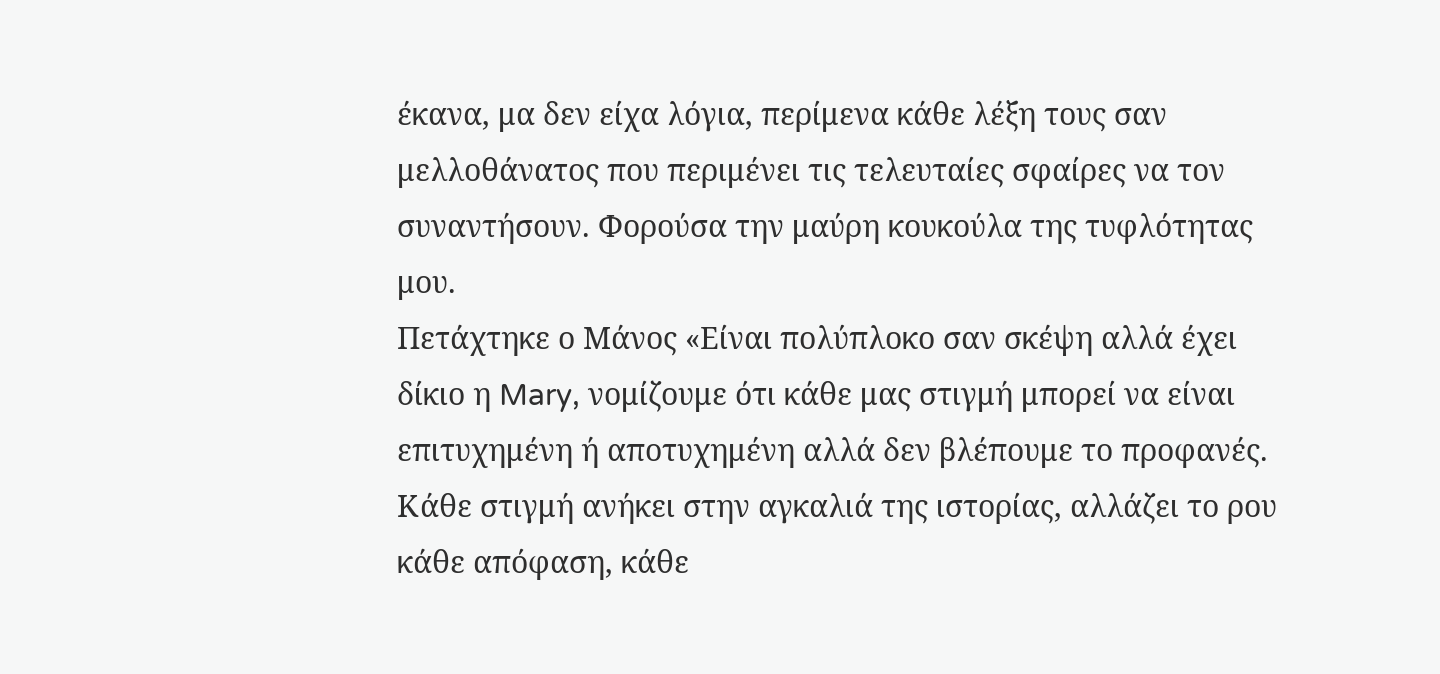έκανα, μα δεν είχα λόγια, περίμενα κάθε λέξη τους σαν μελλοθάνατος που περιμένει τις τελευταίες σφαίρες να τον συναντήσουν. Φορούσα την μαύρη κουκούλα της τυφλότητας μου.
Πετάχτηκε ο Μάνος «Είναι πολύπλοκο σαν σκέψη αλλά έχει δίκιο η Mary, νομίζουμε ότι κάθε μας στιγμή μπορεί να είναι επιτυχημένη ή αποτυχημένη αλλά δεν βλέπουμε το προφανές. Κάθε στιγμή ανήκει στην αγκαλιά της ιστορίας, αλλάζει το ρου κάθε απόφαση, κάθε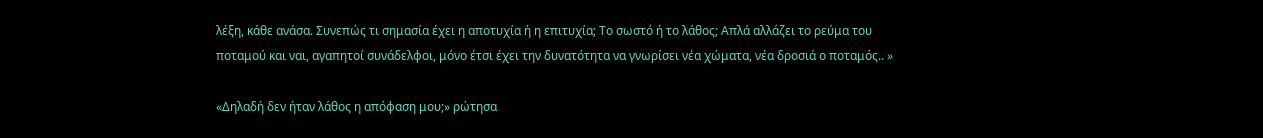λέξη, κάθε ανάσα. Συνεπώς τι σημασία έχει η αποτυχία ή η επιτυχία; Το σωστό ή το λάθος; Απλά αλλάζει το ρεύμα του ποταμού και ναι, αγαπητοί συνάδελφοι, μόνο έτσι έχει την δυνατότητα να γνωρίσει νέα χώματα, νέα δροσιά ο ποταμός.. »

«Δηλαδή δεν ήταν λάθος η απόφαση μου;» ρώτησα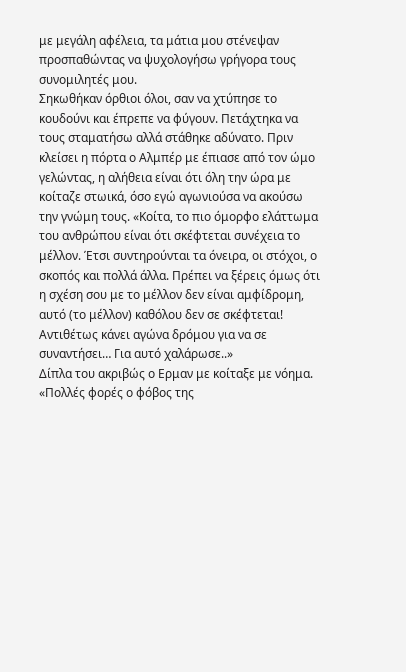με μεγάλη αφέλεια, τα μάτια μου στένεψαν προσπαθώντας να ψυχολογήσω γρήγορα τους συνομιλητές μου.
Σηκωθήκαν όρθιοι όλοι, σαν να χτύπησε το κουδούνι και έπρεπε να φύγουν. Πετάχτηκα να τους σταματήσω αλλά στάθηκε αδύνατο. Πριν κλείσει η πόρτα ο Αλμπέρ με έπιασε από τον ώμο γελώντας, η αλήθεια είναι ότι όλη την ώρα με κοίταζε στωικά, όσο εγώ αγωνιούσα να ακούσω την γνώμη τους. «Κοίτα, το πιο όμορφο ελάττωμα του ανθρώπου είναι ότι σκέφτεται συνέχεια το μέλλον. Έτσι συντηρούνται τα όνειρα, οι στόχοι, ο σκοπός και πολλά άλλα. Πρέπει να ξέρεις όμως ότι η σχέση σου με το μέλλον δεν είναι αμφίδρομη, αυτό (το μέλλον) καθόλου δεν σε σκέφτεται! Αντιθέτως κάνει αγώνα δρόμου για να σε συναντήσει… Για αυτό χαλάρωσε..»
Δίπλα του ακριβώς ο Ερμαν με κοίταξε με νόημα. «Πολλές φορές ο φόβος της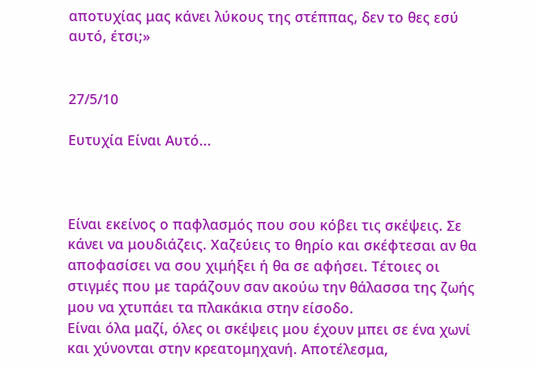αποτυχίας μας κάνει λύκους της στέππας, δεν το θες εσύ αυτό, έτσι;»


27/5/10

Ευτυχία Είναι Αυτό...



Είναι εκείνος ο παφλασμός που σου κόβει τις σκέψεις. Σε κάνει να μουδιάζεις. Χαζεύεις το θηρίο και σκέφτεσαι αν θα αποφασίσει να σου χιμήξει ή θα σε αφήσει. Τέτοιες οι στιγμές που με ταράζουν σαν ακούω την θάλασσα της ζωής μου να χτυπάει τα πλακάκια στην είσοδο.
Είναι όλα μαζί, όλες οι σκέψεις μου έχουν μπει σε ένα χωνί και χύνονται στην κρεατομηχανή. Αποτέλεσμα,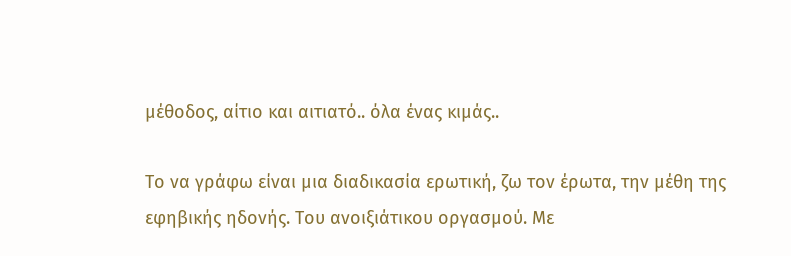μέθοδος, αίτιο και αιτιατό.. όλα ένας κιμάς..

Το να γράφω είναι μια διαδικασία ερωτική, ζω τον έρωτα, την μέθη της εφηβικής ηδονής. Του ανοιξιάτικου οργασμού. Με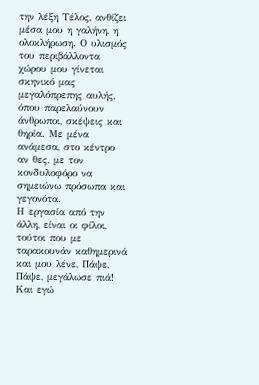την λέξη Τέλος, ανθίζει μέσα μου η γαλήνη, η ολοκλήρωση. Ο υλισμός του περιβάλλοντα χώρου μου γίνεται σκηνικό μας μεγαλόπρεπης αυλής, όπου παρελαύνουν άνθρωποι, σκέψεις και θηρία. Με μένα ανάμεσα, στο κέντρο αν θες, με τον κονδυλοφόρο να σημειώνω πρόσωπα και γεγονότα.
Η εργασία από την άλλη, είναι οι φίλοι, τούτοι που με ταρακουνάν καθημερινά και μου λένε, Πάψε, Πάψε, μεγάλωσε πιά!
Και εγώ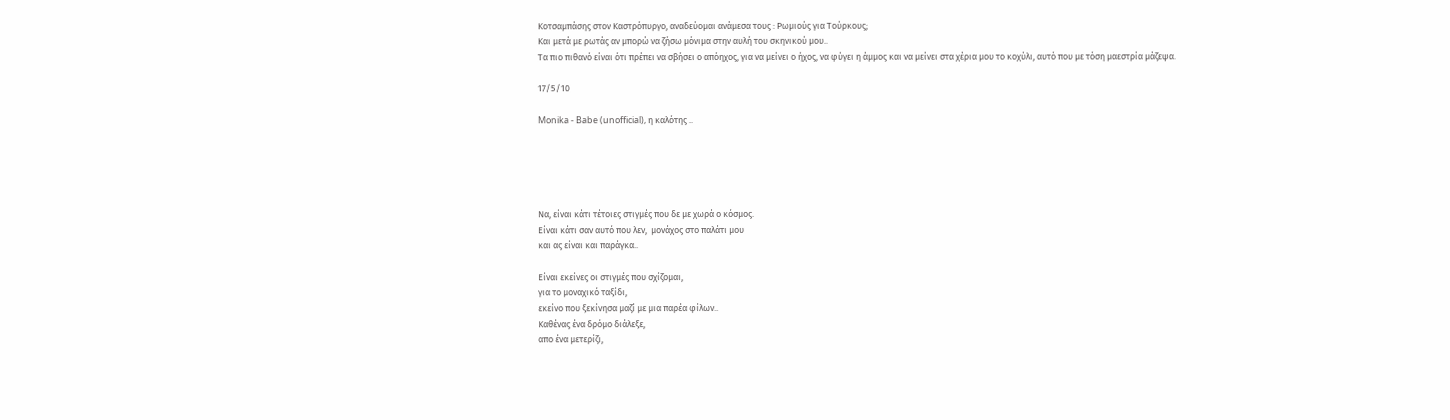Κοτσαμπάσης στον Καστρόπυργο, αναδεύομαι ανάμεσα τους : Ρωμιούς για Τούρκους;
Και μετά με ρωτάς αν μπορώ να ζήσω μόνιμα στην αυλή του σκηνικού μου..
Τα πιο πιθανό είναι ότι πρέπει να σβήσει ο απόηχος, για να μείνει ο ήχος, να φύγει η άμμος και να μείνει στα χέρια μου το κοχύλι, αυτό που με τόση μαεστρία μάζεψα.

17/5/10

Monika - Babe (unofficial), η καλότης ..





Να, είναι κάτι τέτοιες στιγμές που δε με χωρά ο κόσμος.
Είναι κάτι σαν αυτό που λεν,  μονάχος στο παλάτι μου
και ας είναι και παράγκα..

Είναι εκείνες οι στιγμές που σχίζομαι,
για το μοναχικό ταξίδι,
εκείνο που ξεκίνησα μαζί με μια παρέα φίλων..
Καθένας ένα δρόμο διάλεξε,
απο ένα μετερίζι,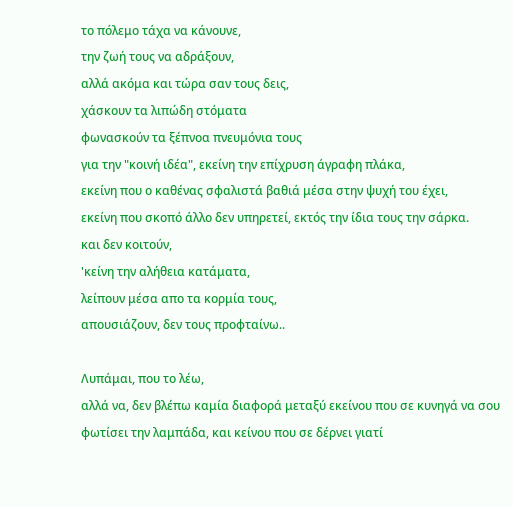το πόλεμο τάχα να κάνουνε,
την ζωή τους να αδράξουν,
αλλά ακόμα και τώρα σαν τους δεις,
χάσκουν τα λιπώδη στόματα
φωνασκούν τα ξέπνοα πνευμόνια τους
για την "κοινή ιδέα", εκείνη την επίχρυση άγραφη πλάκα,
εκείνη που ο καθένας σφαλιστά βαθιά μέσα στην ψυχή του έχει,
εκείνη που σκοπό άλλο δεν υπηρετεί, εκτός την ίδια τους την σάρκα.
και δεν κοιτούν,
'κείνη την αλήθεια κατάματα,
λείπουν μέσα απο τα κορμία τους,
απουσιάζουν, δεν τους προφταίνω..

Λυπάμαι, που το λέω,
αλλά να, δεν βλέπω καμία διαφορά μεταξύ εκείνου που σε κυνηγά να σου
φωτίσει την λαμπάδα, και κείνου που σε δέρνει γιατί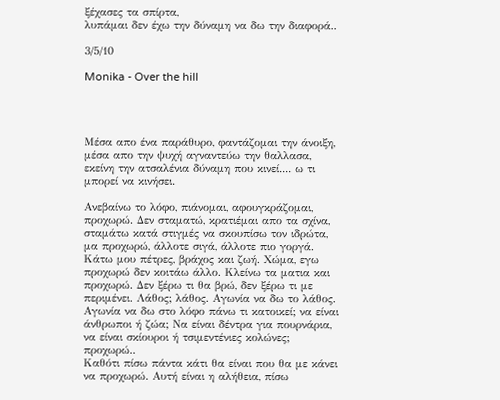ξέχασες τα σπίρτα,
λυπάμαι δεν έχω την δύναμη να δω την διαφορά..

3/5/10

Monika - Over the hill




Μέσα απο ένα παράθυρο, φαντάζομαι την άνοιξη, μέσα απο την ψυχή αγναντεύω την θαλλασα, εκείνη την ατσαλένια δύναμη που κινεί.... ω τι μπορεί να κινήσει.

Ανεβαίνω το λόφο, πιάνομαι, αφουγκράζομαι, προχωρώ. Δεν σταματώ, κρατιέμαι απο τα σχίνα, σταμάτω κατά στιγμές να σκουπίσω τον ιδρώτα, μα προχωρώ, άλλοτε σιγά, άλλοτε πιο γοργά. Κάτω μου πέτρες, βράχος και ζωή. Χώμα, εγω προχωρώ δεν κοιτάω άλλο. Κλείνω τα ματια και προχωρώ. Δεν ξέρω τι θα βρώ, δεν ξέρω τι με περιμένει. Λάθος; λάθος. Αγωνία να δω το λάθος. Αγωνία να δω στο λόφο πάνω τι κατοικεί; να είναι άνθρωποι ή ζώα; Να είναι δέντρα για πουρνάρια, να είναι σκίουροι ή τσιμεντένιες κολώνες; προχωρώ..
Καθότι πίσω πάντα κάτι θα είναι που θα με κάνει να προχωρώ. Αυτή είναι η αλήθεια, πίσω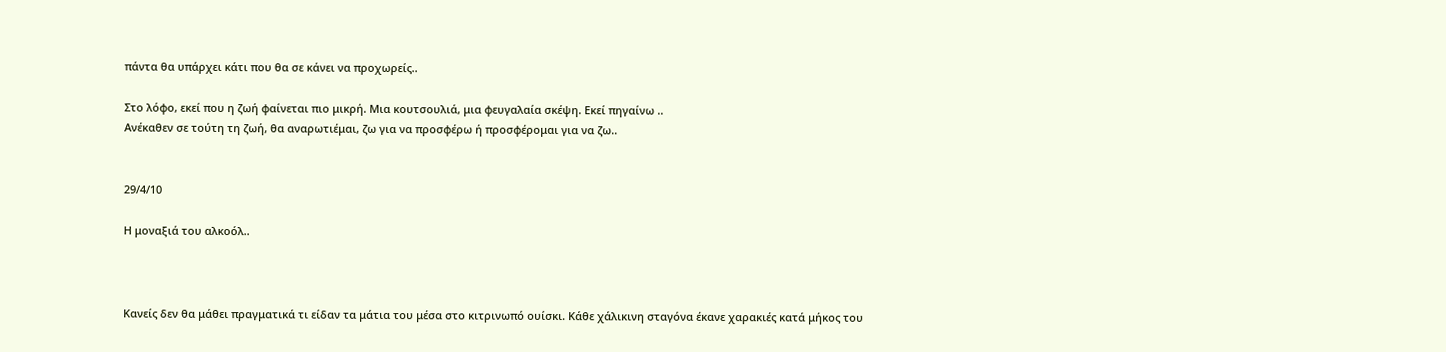πάντα θα υπάρχει κάτι που θα σε κάνει να προχωρείς..

Στο λόφο, εκεί που η ζωή φαίνεται πιο μικρή. Μια κουτσουλιά, μια φευγαλαία σκέψη. Εκεί πηγαίνω ..
Ανέκαθεν σε τούτη τη ζωή, θα αναρωτιέμαι, ζω για να προσφέρω ή προσφέρομαι για να ζω..


29/4/10

Η μοναξιά του αλκοόλ..



Κανείς δεν θα μάθει πραγματικά τι είδαν τα μάτια του μέσα στο κιτρινωπό ουίσκι. Κάθε χάλικινη σταγόνα έκανε χαρακιές κατά μήκος του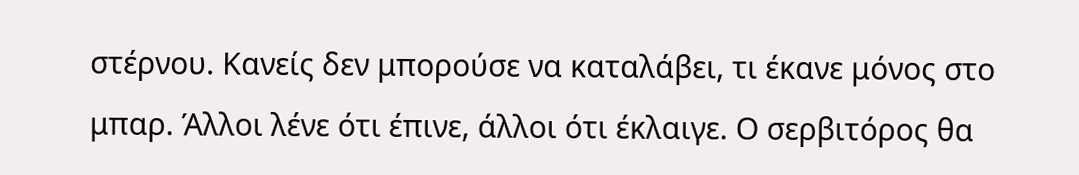στέρνου. Κανείς δεν μπορούσε να καταλάβει, τι έκανε μόνος στο μπαρ. Άλλοι λένε ότι έπινε, άλλοι ότι έκλαιγε. Ο σερβιτόρος θα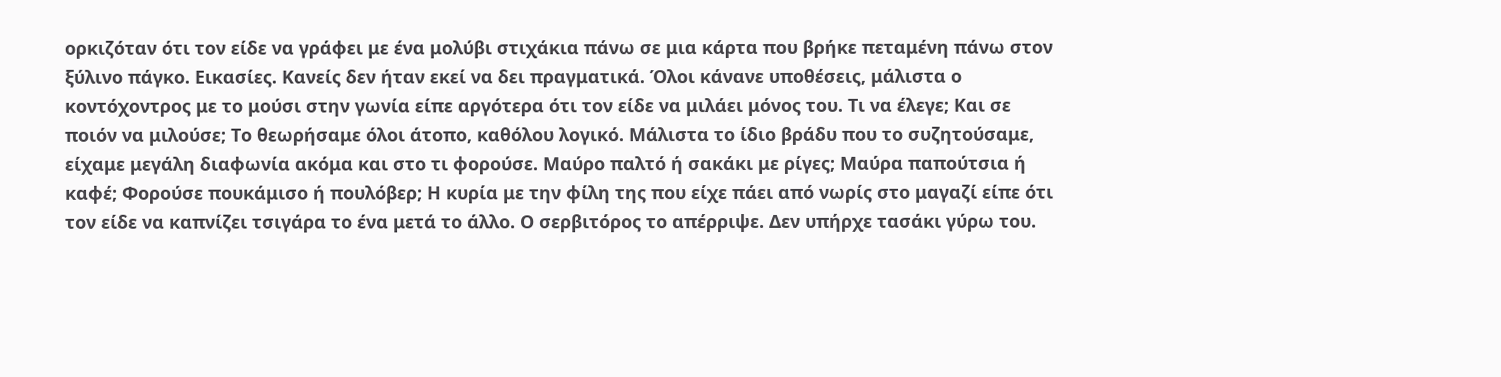ορκιζόταν ότι τον είδε να γράφει με ένα μολύβι στιχάκια πάνω σε μια κάρτα που βρήκε πεταμένη πάνω στον ξύλινο πάγκο. Εικασίες. Κανείς δεν ήταν εκεί να δει πραγματικά. Όλοι κάνανε υποθέσεις, μάλιστα ο κοντόχοντρος με το μούσι στην γωνία είπε αργότερα ότι τον είδε να μιλάει μόνος του. Τι να έλεγε; Και σε ποιόν να μιλούσε; Το θεωρήσαμε όλοι άτοπο, καθόλου λογικό. Μάλιστα το ίδιο βράδυ που το συζητούσαμε, είχαμε μεγάλη διαφωνία ακόμα και στο τι φορούσε. Μαύρο παλτό ή σακάκι με ρίγες; Μαύρα παπούτσια ή καφέ; Φορούσε πουκάμισο ή πουλόβερ; Η κυρία με την φίλη της που είχε πάει από νωρίς στο μαγαζί είπε ότι τον είδε να καπνίζει τσιγάρα το ένα μετά το άλλο. Ο σερβιτόρος το απέρριψε. Δεν υπήρχε τασάκι γύρω του.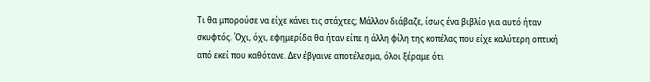Τι θα μπορούσε να είχε κάνει τις στάχτες; Μάλλον διάβαζε, ίσως ένα βιβλίο για αυτό ήταν σκυφτός. Όχι, όχι, εφημερίδα θα ήταν είπε η άλλη φίλη της κοπέλας που είχε καλύτερη οπτική από εκεί που καθότανε. Δεν έβγαινε αποτέλεσμα, όλοι ξέραμε ότι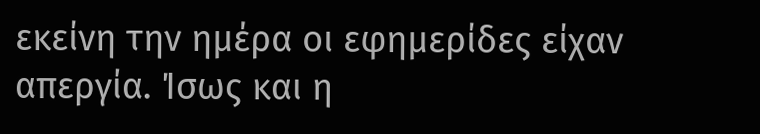εκείνη την ημέρα οι εφημερίδες είχαν απεργία. Ίσως και η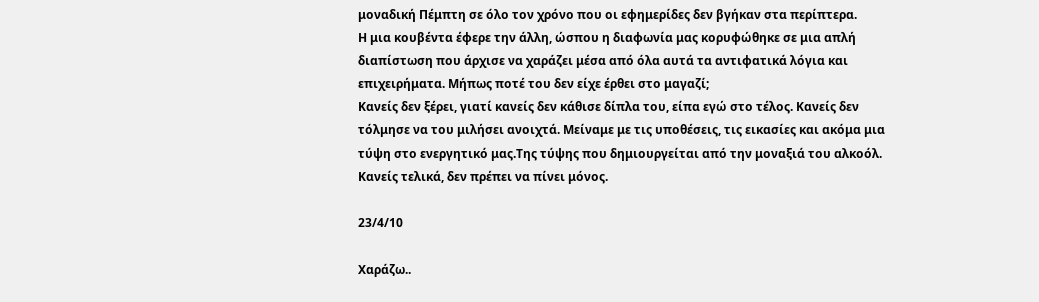μοναδική Πέμπτη σε όλο τον χρόνο που οι εφημερίδες δεν βγήκαν στα περίπτερα.
Η μια κουβέντα έφερε την άλλη, ώσπου η διαφωνία μας κορυφώθηκε σε μια απλή διαπίστωση που άρχισε να χαράζει μέσα από όλα αυτά τα αντιφατικά λόγια και επιχειρήματα. Μήπως ποτέ του δεν είχε έρθει στο μαγαζί;
Κανείς δεν ξέρει, γιατί κανείς δεν κάθισε δίπλα του, είπα εγώ στο τέλος. Κανείς δεν τόλμησε να του μιλήσει ανοιχτά. Μείναμε με τις υποθέσεις, τις εικασίες και ακόμα μια τύψη στο ενεργητικό μας.Της τύψης που δημιουργείται από την μοναξιά του αλκοόλ.
Κανείς τελικά, δεν πρέπει να πίνει μόνος.

23/4/10

Χαράζω..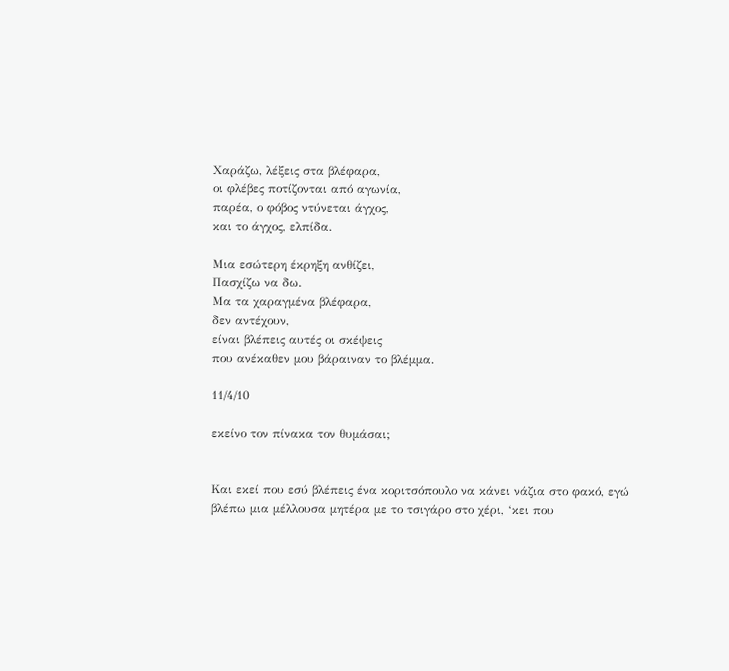Χαράζω, λέξεις στα βλέφαρα,
οι φλέβες ποτίζονται από αγωνία,
παρέα, ο φόβος ντύνεται άγχος,
και το άγχος, ελπίδα.

Μια εσώτερη έκρηξη ανθίζει,
Πασχίζω να δω.
Μα τα χαραγμένα βλέφαρα,
δεν αντέχουν,
είναι βλέπεις αυτές οι σκέψεις
που ανέκαθεν μου βάραιναν το βλέμμα.

11/4/10

εκείνο τον πίνακα τον θυμάσαι;


Και εκεί που εσύ βλέπεις ένα κοριτσόπουλο να κάνει νάζια στο φακό, εγώ βλέπω μια μέλλουσα μητέρα με το τσιγάρο στο χέρι, ‘κει που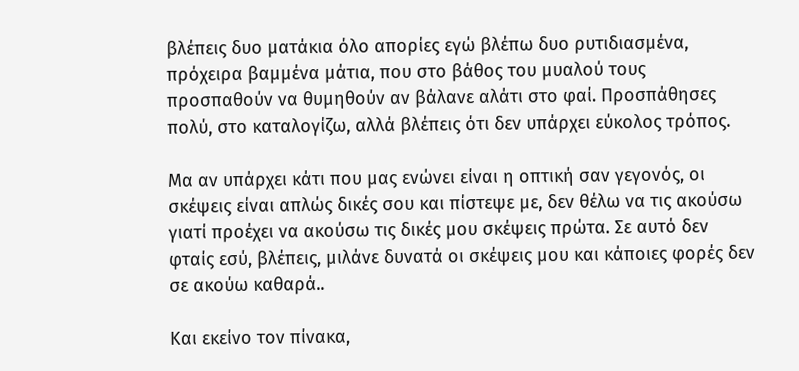βλέπεις δυο ματάκια όλο απορίες εγώ βλέπω δυο ρυτιδιασμένα, πρόχειρα βαμμένα μάτια, που στο βάθος του μυαλού τους προσπαθούν να θυμηθούν αν βάλανε αλάτι στο φαί. Προσπάθησες πολύ, στο καταλογίζω, αλλά βλέπεις ότι δεν υπάρχει εύκολος τρόπος.

Μα αν υπάρχει κάτι που μας ενώνει είναι η οπτική σαν γεγονός, οι σκέψεις είναι απλώς δικές σου και πίστεψε με, δεν θέλω να τις ακούσω γιατί προέχει να ακούσω τις δικές μου σκέψεις πρώτα. Σε αυτό δεν φταίς εσύ, βλέπεις, μιλάνε δυνατά οι σκέψεις μου και κάποιες φορές δεν σε ακούω καθαρά..

Και εκείνο τον πίνακα,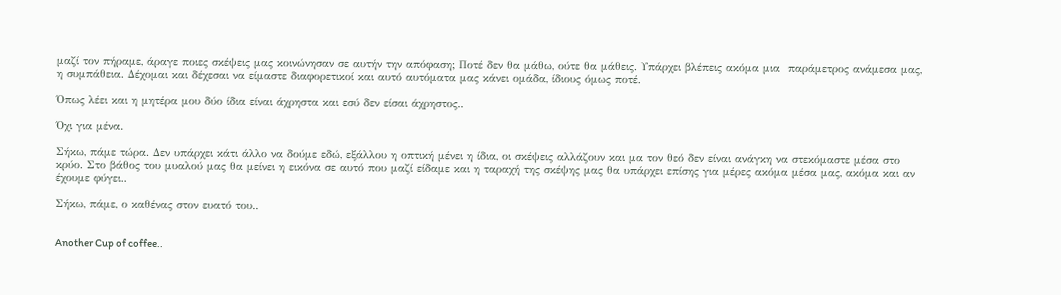μαζί τον πήραμε, άραγε ποιες σκέψεις μας κοινώνησαν σε αυτήν την απόφαση; Ποτέ δεν θα μάθω, ούτε θα μάθεις. Υπάρχει βλέπεις ακόμα μια  παράμετρος ανάμεσα μας, η συμπάθεια. Δέχομαι και δέχεσαι να είμαστε διαφορετικοί και αυτό αυτόματα μας κάνει ομάδα, ίδιους όμως ποτέ.

Όπως λέει και η μητέρα μου δύο ίδια είναι άχρηστα και εσύ δεν είσαι άχρηστος..

Όχι για μένα.

Σήκω, πάμε τώρα. Δεν υπάρχει κάτι άλλο να δούμε εδώ, εξάλλου η οπτική μένει η ίδια, οι σκέψεις αλλάζουν και μα τον θεό δεν είναι ανάγκη να στεκόμαστε μέσα στο κρύο. Στο βάθος του μυαλού μας θα μείνει η εικόνα σε αυτό που μαζί είδαμε και η ταραχή της σκέψης μας θα υπάρχει επίσης για μέρες ακόμα μέσα μας, ακόμα και αν έχουμε φύγει..

Σήκω, πάμε, ο καθένας στον ευατό του..


Another Cup of coffee..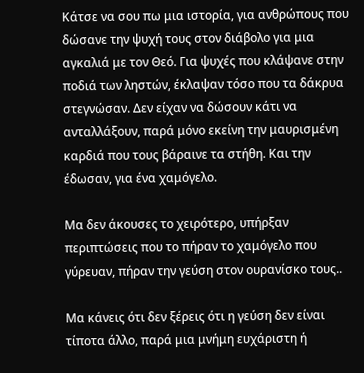Κάτσε να σου πω μια ιστορία, για ανθρώπους που δώσανε την ψυχή τους στον διάβολο για μια αγκαλιά με τον Θεό. Για ψυχές που κλάψανε στην ποδιά των ληστών, έκλαψαν τόσο που τα δάκρυα στεγνώσαν. Δεν είχαν να δώσουν κάτι να ανταλλάξουν, παρά μόνο εκείνη την μαυρισμένη καρδιά που τους βάραινε τα στήθη. Και την έδωσαν, για ένα χαμόγελο.

Μα δεν άκουσες το χειρότερο, υπήρξαν περιπτώσεις που το πήραν το χαμόγελο που γύρευαν, πήραν την γεύση στον ουρανίσκο τους..

Μα κάνεις ότι δεν ξέρεις ότι η γεύση δεν είναι τίποτα άλλο, παρά μια μνήμη ευχάριστη ή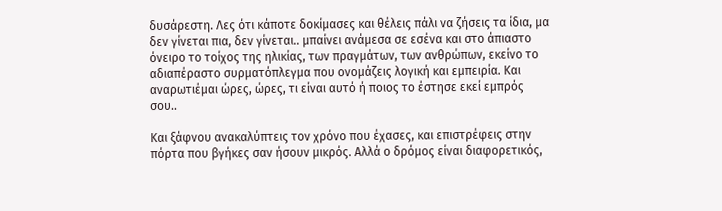δυσάρεστη. Λες ότι κάποτε δοκίμασες και θέλεις πάλι να ζήσεις τα ίδια, μα δεν γίνεται πια, δεν γίνεται.. μπαίνει ανάμεσα σε εσένα και στο άπιαστο όνειρο το τοίχος της ηλικίας, των πραγμάτων, των ανθρώπων, εκείνο το αδιαπέραστο συρματόπλεγμα που ονομάζεις λογική και εμπειρία. Και αναρωτιέμαι ώρες, ώρες, τι είναι αυτό ή ποιος το έστησε εκεί εμπρός σου..

Και ξάφνου ανακαλύπτεις τον χρόνο που έχασες, και επιστρέφεις στην πόρτα που βγήκες σαν ήσουν μικρός. Αλλά ο δρόμος είναι διαφορετικός,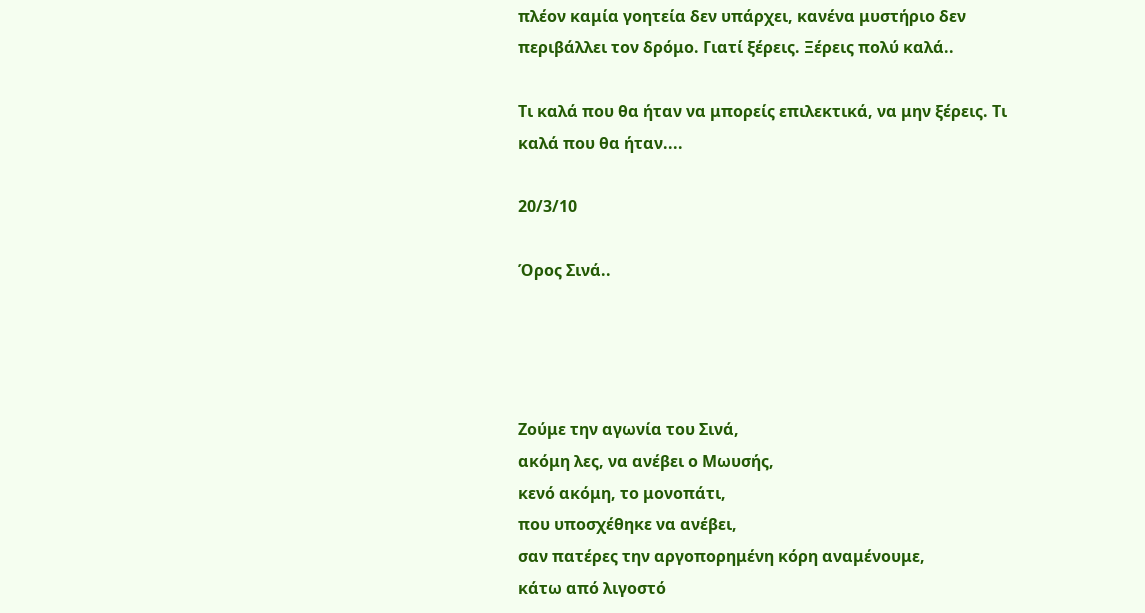πλέον καμία γοητεία δεν υπάρχει, κανένα μυστήριο δεν περιβάλλει τον δρόμο. Γιατί ξέρεις. Ξέρεις πολύ καλά..

Τι καλά που θα ήταν να μπορείς επιλεκτικά, να μην ξέρεις. Τι καλά που θα ήταν....

20/3/10

Όρος Σινά..




Ζούμε την αγωνία του Σινά,
ακόμη λες, να ανέβει ο Μωυσής,
κενό ακόμη, το μονοπάτι,
που υποσχέθηκε να ανέβει,
σαν πατέρες την αργοπορημένη κόρη αναμένουμε,
κάτω από λιγοστό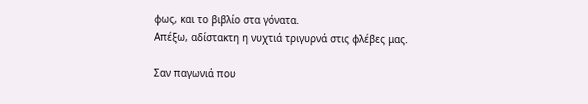φως, και το βιβλίο στα γόνατα.
Απέξω, αδίστακτη η νυχτιά τριγυρνά στις φλέβες μας.

Σαν παγωνιά που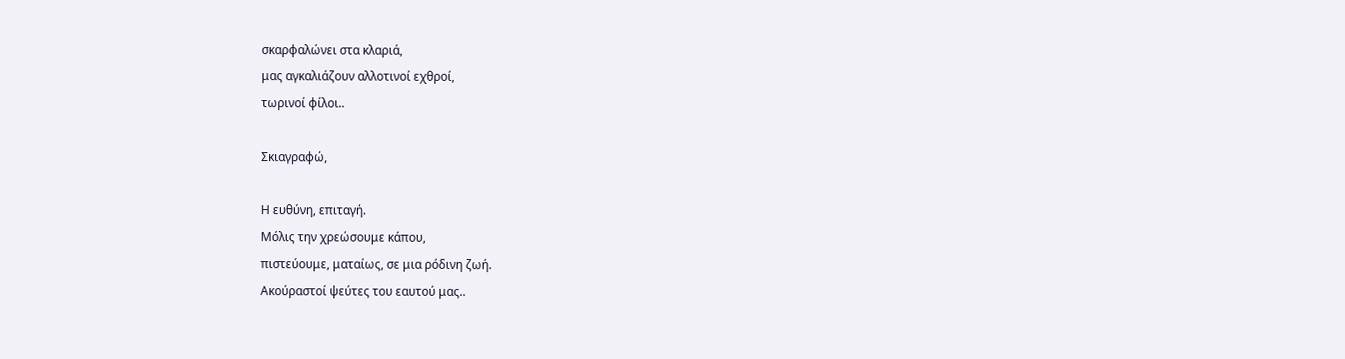σκαρφαλώνει στα κλαριά,
μας αγκαλιάζουν αλλοτινοί εχθροί,
τωρινοί φίλοι..

Σκιαγραφώ,

Η ευθύνη, επιταγή.
Μόλις την χρεώσουμε κάπου,
πιστεύουμε, ματαίως, σε μια ρόδινη ζωή.
Ακούραστοί ψεύτες του εαυτού μας..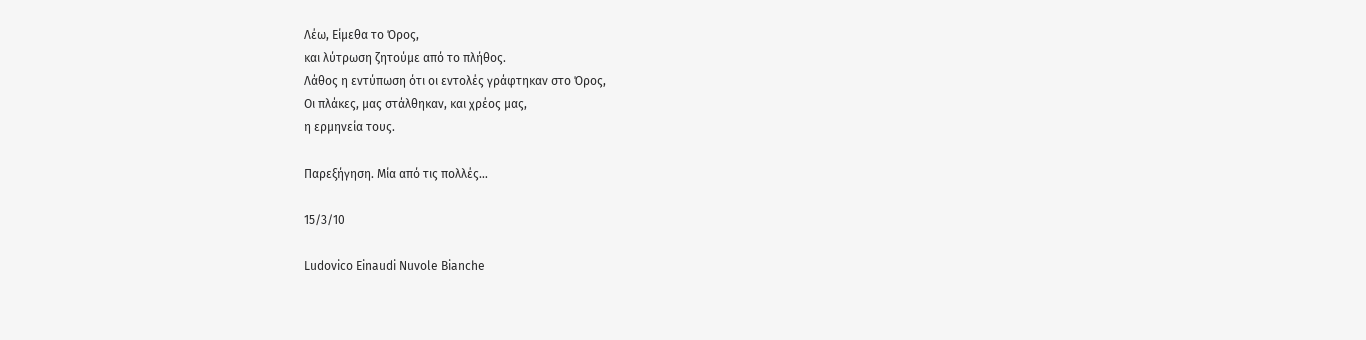Λέω, Είμεθα το Όρος,
και λύτρωση ζητούμε από το πλήθος.
Λάθος η εντύπωση ότι οι εντολές γράφτηκαν στο Όρος,
Οι πλάκες, μας στάλθηκαν, και χρέος μας,
η ερμηνεία τους.

Παρεξήγηση. Μία από τις πολλές…

15/3/10

Ludovico Einaudi Nuvole Bianche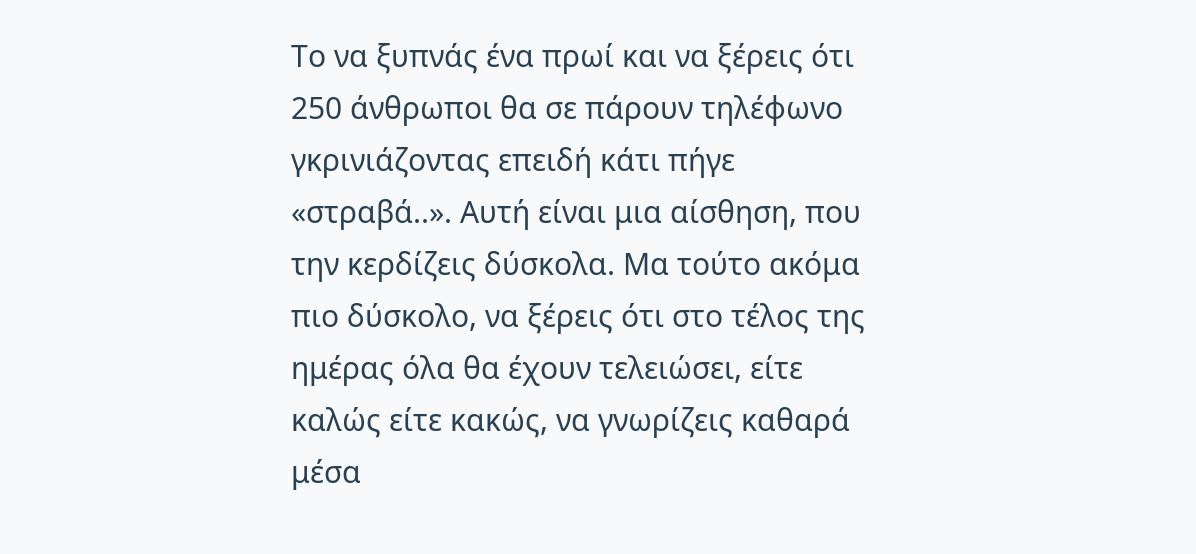Το να ξυπνάς ένα πρωί και να ξέρεις ότι 250 άνθρωποι θα σε πάρουν τηλέφωνο γκρινιάζοντας επειδή κάτι πήγε «στραβά..». Αυτή είναι μια αίσθηση, που την κερδίζεις δύσκολα. Μα τούτο ακόμα πιο δύσκολο, να ξέρεις ότι στο τέλος της ημέρας όλα θα έχουν τελειώσει, είτε καλώς είτε κακώς, να γνωρίζεις καθαρά μέσα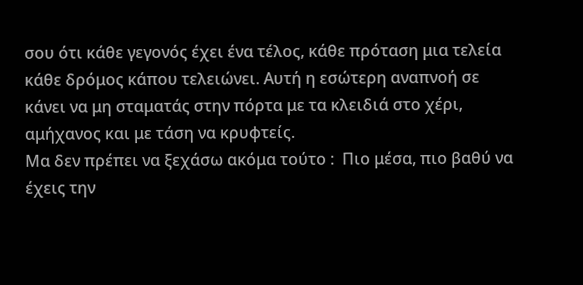σου ότι κάθε γεγονός έχει ένα τέλος, κάθε πρόταση μια τελεία  κάθε δρόμος κάπου τελειώνει. Αυτή η εσώτερη αναπνοή σε κάνει να μη σταματάς στην πόρτα με τα κλειδιά στο χέρι, αμήχανος και με τάση να κρυφτείς.
Μα δεν πρέπει να ξεχάσω ακόμα τούτο :  Πιο μέσα, πιο βαθύ να έχεις την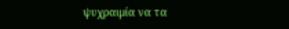ψυχραιμία να τα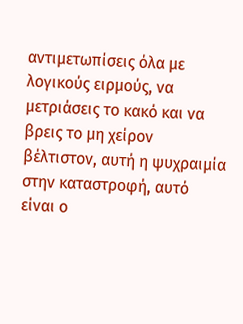αντιμετωπίσεις όλα με λογικούς ειρμούς, να μετριάσεις το κακό και να βρεις το μη χείρον βέλτιστον, αυτή η ψυχραιμία στην καταστροφή, αυτό είναι ο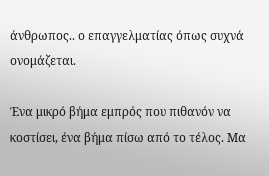άνθρωπος.. ο επαγγελματίας όπως συχνά ονομάζεται.

Ένα μικρό βήμα εμπρός που πιθανόν να κοστίσει, ένα βήμα πίσω από το τέλος. Μα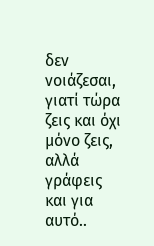δεν νοιάζεσαι, γιατί τώρα ζεις και όχι μόνο ζεις, αλλά γράφεις και για αυτό..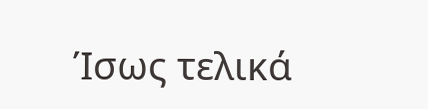Ίσως τελικά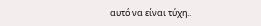αυτό να είναι τύχη..